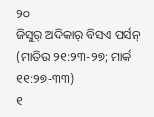୨୦
ଜିସୁର୍ ଅଦିକାର୍ ବିସଏ ପର୍ସନ୍
(ମାତିଉ ୨୧:୨୩-୨୭; ମାର୍କ ୧୧:୨୭-୩୩)
୧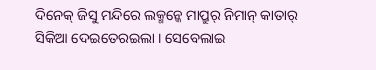ଦିନେକ୍ ଜିସୁ ମନ୍ଦିରେ ଲକ୍ମନ୍କେ ମାପ୍ରୁର୍ ନିମାନ୍ କାତାର୍ ସିକିଆ ଦେଇତେରଇଲା । ସେବେଲାଇ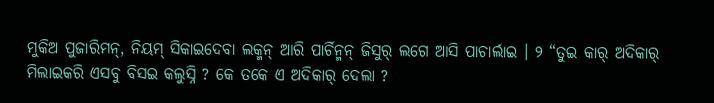ମୁକିଅ ପୁଜାରିମନ୍, ନିୟମ୍ ସିକାଇଦେବା ଲକ୍ମନ୍ ଆରି ପାର୍ଚିନ୍ମନ୍ ଜିସୁର୍ ଲଗେ ଆସି ପାଚାର୍ଲାଇ । ୨ “ତୁଇ କାର୍ ଅଦିକାର୍ ମିଲାଇକରି ଏସବୁ ବିସଇ କଲୁସ୍ନି ? କେ ତକେ ଏ ଅଦିକାର୍ ଦେଲା ?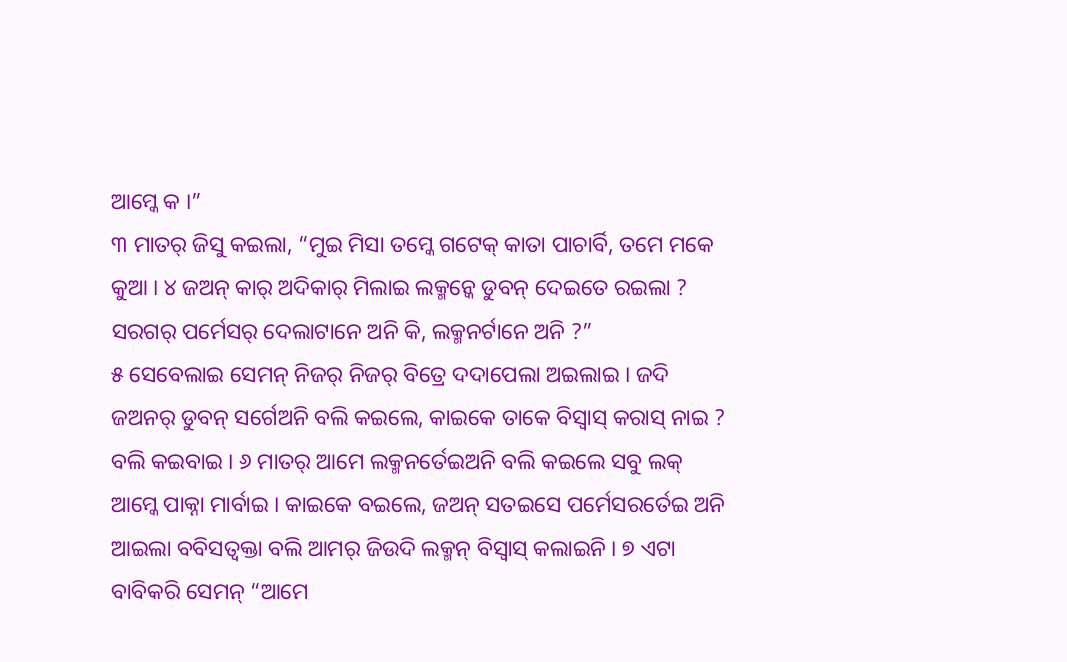ଆମ୍କେ କ ।”
୩ ମାତର୍ ଜିସୁ କଇଲା, “ମୁଇ ମିସା ତମ୍କେ ଗଟେକ୍ କାତା ପାଚାର୍ବି, ତମେ ମକେ କୁଆ । ୪ ଜଅନ୍ କାର୍ ଅଦିକାର୍ ମିଲାଇ ଲକ୍ମନ୍କେ ଡୁବନ୍ ଦେଇତେ ରଇଲା ? ସରଗର୍ ପର୍ମେସର୍ ଦେଲାଟାନେ ଅନି କି, ଲକ୍ମନର୍ଟାନେ ଅନି ?”
୫ ସେବେଲାଇ ସେମନ୍ ନିଜର୍ ନିଜର୍ ବିତ୍ରେ ଦଦାପେଲା ଅଇଲାଇ । ଜଦି ଜଅନର୍ ଡୁବନ୍ ସର୍ଗେଅନି ବଲି କଇଲେ, କାଇକେ ତାକେ ବିସ୍ବାସ୍ କରାସ୍ ନାଇ ? ବଲି କଇବାଇ । ୬ ମାତର୍ ଆମେ ଲକ୍ମନର୍ତେଇଅନି ବଲି କଇଲେ ସବୁ ଲକ୍ ଆମ୍କେ ପାକ୍ନା ମାର୍ବାଇ । କାଇକେ ବଇଲେ, ଜଅନ୍ ସତଇସେ ପର୍ମେସରର୍ତେଇ ଅନି ଆଇଲା ବବିସତ୍ବକ୍ତା ବଲି ଆମର୍ ଜିଉଦି ଲକ୍ମନ୍ ବିସ୍ବାସ୍ କଲାଇନି । ୭ ଏଟା ବାବିକରି ସେମନ୍ “ଆମେ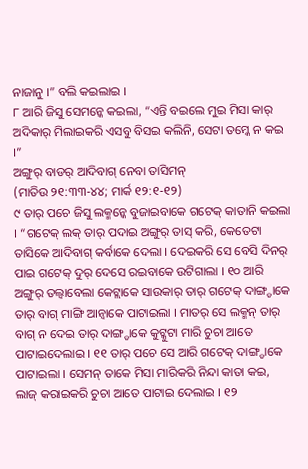ନାଜାନୁ ।” ବଲି କଇଲାଇ ।
୮ ଆରି ଜିସୁ ସେମନ୍କେ କଇଲା, “ଏନ୍ତି ବଇଲେ ମୁଇ ମିସା କାର୍ ଅଦିକାର୍ ମିଲାଇକରି ଏସବୁ ବିସଇ କଲିନି, ସେଟା ତମ୍କେ ନ କଇ ।”
ଅଙ୍ଗୁର୍ ବାଡର୍ ଆଦିବାଗ୍ ନେବା ତାସିମନ୍
(ମାତିଉ ୨୧:୩୩-୪୪; ମାର୍କ ୧୨:୧-୧୨)
୯ ତାର୍ ପଚେ ଜିସୁ ଲକ୍ମନ୍କେ ବୁଜାଇବାକେ ଗଟେକ୍ କାତାନି କଇଲା । “ଗଟେକ୍ ଲକ୍ ତାର୍ ପଦାଇ ଅଙ୍ଗୁର୍ ତାସ୍ କରି, କେତେଟା ତାସିକେ ଆଦିବାଗ୍ କର୍ବାକେ ଦେଲା । ଦେଇକରି ସେ ବେସି ଦିନର୍ ପାଇ ଗଟେକ୍ ଦୁର୍ ଦେସେ ରଇବାକେ ଉଟିଗାଲା । ୧୦ ଆରି ଅଙ୍ଗୁର୍ ତଲ୍ବାବେଲା କେଟ୍ଲାକେ ସାଉକାର୍ ତାର୍ ଗଟେକ୍ ଦାଙ୍ଗ୍ଡାକେ ତାର୍ ବାଗ୍ ମାଙ୍ଗି ଆନ୍ବାକେ ପାଟାଇଲା । ମାତର୍ ସେ ଲକ୍ମନ୍ ତାର୍ ବାଗ୍ ନ ଦେଇ ତାର୍ ଦାଙ୍ଗ୍ଡାକେ କୁଟ୍କୁଟା ମାରି ଚୁଚା ଆତେ ପାଟାଇଦେଲାଇ । ୧୧ ତାର୍ ପଚେ ସେ ଆରି ଗଟେକ୍ ଦାଙ୍ଗ୍ଡାକେ ପାଟାଇଲା । ସେମନ୍ ତାକେ ମିସା ମାରିକରି ନିନ୍ଦା କାତା କଇ, ଲାଜ୍ କରାଇକରି ଚୁଚା ଆତେ ପାଟାଇ ଦେଲାଇ । ୧୨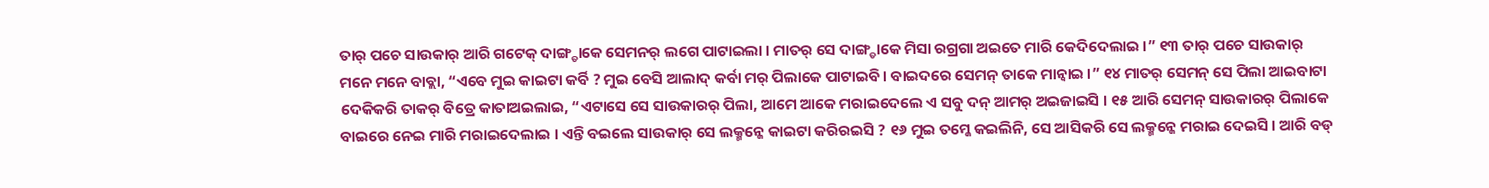ତାର୍ ପଚେ ସାଉକାର୍ ଆରି ଗଟେକ୍ ଦାଙ୍ଗ୍ଡାକେ ସେମନର୍ ଲଗେ ପାଟାଇଲା । ମାତର୍ ସେ ଦାଙ୍ଗ୍ଡାକେ ମିସା ରଗ୍ରଗା ଅଇତେ ମାରି କେଦିଦେଲାଇ ।” ୧୩ ତାର୍ ପଚେ ସାଉକାର୍ ମନେ ମନେ ବାବ୍ଲା, “ଏବେ ମୁଇ କାଇଟା କର୍ବି ? ମୁଇ ବେସି ଆଲାଦ୍ କର୍ବା ମର୍ ପିଲାକେ ପାଟାଇବି । ବାଇଦରେ ସେମନ୍ ତାକେ ମାନ୍ବାଇ ।” ୧୪ ମାତର୍ ସେମନ୍ ସେ ପିଲା ଆଇବାଟା ଦେକିକରି ତାକର୍ ବିତ୍ରେ କାତାଅଇଲାଇ, “ଏଟାସେ ସେ ସାଉକାରର୍ ପିଲା, ଆମେ ଆକେ ମରାଇଦେଲେ ଏ ସବୁ ଦନ୍ ଆମର୍ ଅଇଜାଇସି । ୧୫ ଆରି ସେମନ୍ ସାଉକାରର୍ ପିଲାକେ ବାଇରେ ନେଇ ମାରି ମରାଇଦେଲାଇ । ଏନ୍ତି ବଇଲେ ସାଉକାର୍ ସେ ଲକ୍ମନ୍କେ କାଇଟା କରିରଇସି ? ୧୬ ମୁଇ ତମ୍କେ କଇଲିନି, ସେ ଆସିକରି ସେ ଲକ୍ମନ୍କେ ମରାଇ ଦେଇସି । ଆରି ବଡ୍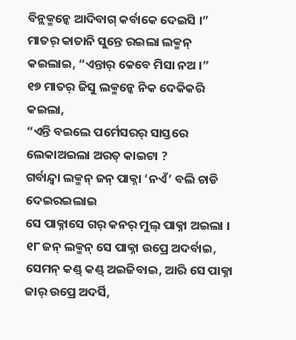ବିନ୍ଲକ୍ମନ୍କେ ଆଦିବାଗ୍ କର୍ବାକେ ଦେଇସି ।” ମାତର୍ କାତାନି ସୁନ୍ତେ ରଇଲା ଲକ୍ମନ୍ କଇଲାଇ, “ଏନ୍ତାର୍ କେବେ ମିସା ନଅ ।”
୧୭ ମାତର୍ ଜିସୁ ଲକ୍ମନ୍କେ ନିକ ଦେକିକରି କଇଲା,
“ଏନ୍ତି ବଇଲେ ପର୍ମେସରର୍ ସାସ୍ତରେ ଲେକାଅଇଲା ଅରତ୍ କାଇଟା ?
ଗର୍ବାନ୍ଦ୍ବା ଲକ୍ମନ୍ ଜନ୍ ପାକ୍ନା ‘ନଏଁ’ ବଲି ଚାଡି ଦେଇରଇଲାଇ
ସେ ପାକ୍ନାସେ ଗର୍ କନର୍ ମୁଲ୍ ପାକ୍ନା ଅଇଲା ।
୧୮ ଜନ୍ ଲକ୍ମନ୍ ସେ ପାକ୍ନା ଉପ୍ରେ ଅଦର୍ବାଇ, ସେମନ୍ କଣ୍ଡ୍ କଣ୍ଡ୍ ଅଇଜିବାଇ, ଆରି ସେ ପାକ୍ନା ଜାର୍ ଉପ୍ରେ ଅଦର୍ସି,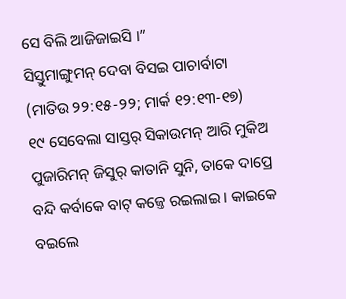ସେ ବିଲି ଆଜିଜାଇସି ।”
ସିସ୍ତୁମାଙ୍ଗୁମନ୍ ଦେବା ବିସଇ ପାଚାର୍ବାଟା
(ମାତିଉ ୨୨:୧୫-୨୨; ମାର୍କ ୧୨:୧୩-୧୭)
୧୯ ସେବେଲା ସାସ୍ତର୍ ସିକାଉମନ୍ ଆରି ମୁକିଅ ପୁଜାରିମନ୍ ଜିସୁର୍ କାତାନି ସୁନି, ତାକେ ଦାପ୍ରେ ବନ୍ଦି କର୍ବାକେ ବାଟ୍ କଜ୍ତେ ରଇଲାଇ । କାଇକେ ବଇଲେ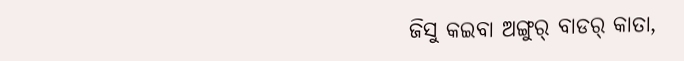ଜିସୁ କଇବା ଅଙ୍ଗୁର୍ ବାଡର୍ କାତା,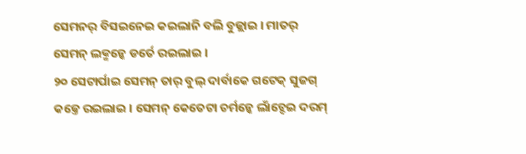ସେମନର୍ ବିସଇନେଇ କଇଲାନି ବଲି ବୁଜ୍ଲାଇ । ମାତର୍ ସେମନ୍ ଲକ୍ମନ୍କେ ଡର୍ତେ ରଇଲାଇ ।
୨୦ ସେଟାର୍ପାଇ ସେମନ୍ ତାର୍ ବୁଲ୍ ଦାର୍ବାକେ ଗଟେକ୍ ସୁଜଗ୍ କଜ୍ତେ ରଇଲାଇ । ସେମନ୍ କେତେଟା ଚର୍ମନ୍କେ ଲାଁଚ୍ଦେଇ ଦରମ୍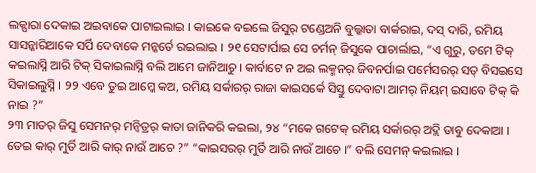ଲକ୍ପାରା ଦେକାଇ ଅଇବାକେ ପାଟାଇଲାଇ । କାଇକେ ବଇଲେ ଜିସୁର୍ ଟଣ୍ଡେଅନି ବୁଲ୍କାତା ବାର୍କରାଇ, ଦସ୍ ଦାରି, ରମିୟ ସାସନ୍କାରିଆକେ ସର୍ପି ଦେବାକେ ମନ୍କର୍ତେ ରଇଲାଇ । ୨୧ ସେଟାର୍ପାଇ ସେ ଚର୍ମନ୍ ଜିସୁକେ ପାଚାର୍ଲାଇ, “ଏ ଗୁରୁ, ତମେ ଟିକ୍ କଇଲାସ୍ନି ଆରି ଟିକ୍ ସିକାଇଲାସ୍ନି ବଲି ଆମେ ଜାନିଆଚୁ । କାର୍ବାଟେ ନ ଅଇ ଲକ୍ମନର୍ ଜିବନର୍ପାଇ ପର୍ମେସରର୍ ସତ୍ ବିସଇସେ ସିକାଇଲୁସ୍ନି । ୨୨ ଏବେ ତୁଇ ଆମ୍କେ କଅ, ରମିୟ ସର୍କାରର୍ ରାଜା କାଇସର୍କେ ସିସ୍ତୁ ଦେବାଟା ଆମର୍ ନିୟମ୍ ଇସାବେ ଟିକ୍ କି ନାଇ ?”
୨୩ ମାତର୍ ଜିସୁ ସେମନର୍ ମନ୍ବିତ୍ରର୍ କାତା ଜାନିକରି କଇଲା, ୨୪ “ମକେ ଗଟେକ୍ ରମିୟ ସର୍କାରର୍ ଅଦ୍ଲି ଡାବୁ ଦେକାଆ । ତେଇ କାର୍ ମୁର୍ତି ଆରି କାର୍ ନାଉଁ ଆଚେ ?” “କାଇସରର୍ ମୁର୍ତି ଆରି ନାଉଁ ଆଚେ ।” ବଲି ସେମନ୍ କଇଲାଇ ।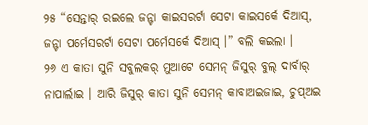୨୫ “ସେନ୍ତାର୍ ରଇଲେ ଜନ୍ଟା କାଇସରର୍ଟା ସେଟା କାଇସର୍କେ ଦିଆସ୍, ଜନ୍ଟା ପର୍ମେସରର୍ଟା ସେଟା ପର୍ମେସର୍କେ ଦିଆସ୍ ।” ବଲି କଇଲା ।
୨୬ ଏ କାତା ସୁନି ସବୁଲକର୍ ମୁଆଟେ ସେମନ୍ ଜିସୁର୍ ବୁଲ୍ ଦାର୍ବାର୍ ନାପାର୍ଲାଇ । ଆରି ଜିସୁର୍ କାତା ସୁନି ସେମନ୍ କାବାଅଇଜାଇ, ଚୁପ୍ଅଇ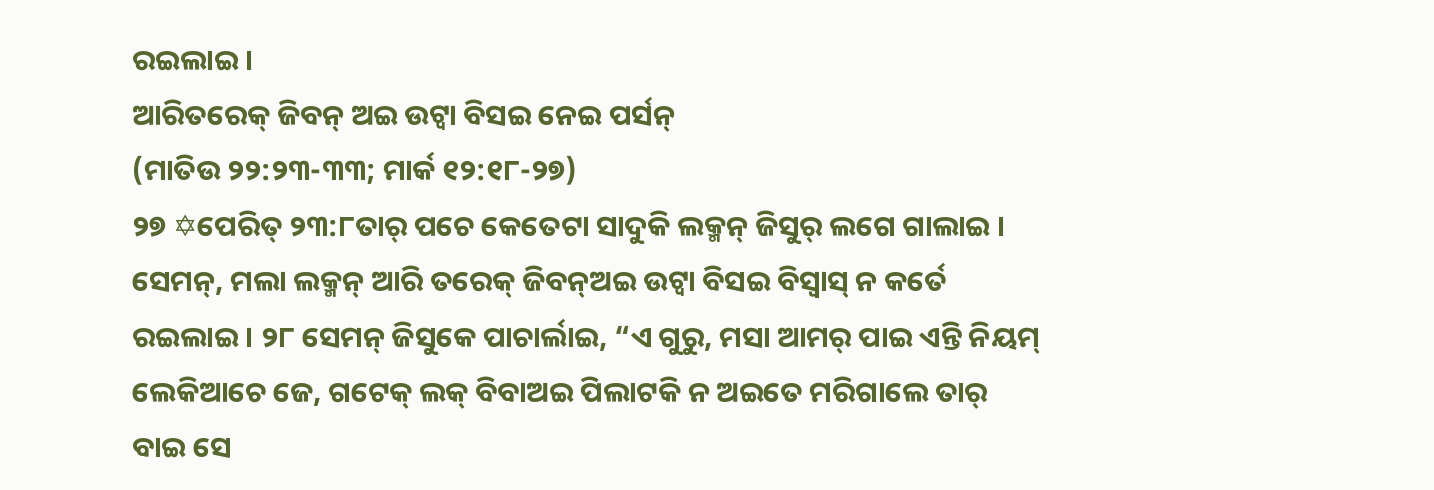ରଇଲାଇ ।
ଆରିତରେକ୍ ଜିବନ୍ ଅଇ ଉଟ୍ବା ବିସଇ ନେଇ ପର୍ସନ୍
(ମାତିଉ ୨୨:୨୩-୩୩; ମାର୍କ ୧୨:୧୮-୨୭)
୨୭ ✡ପେରିତ୍ ୨୩:୮ତାର୍ ପଚେ କେତେଟା ସାଦୁକି ଲକ୍ମନ୍ ଜିସୁର୍ ଲଗେ ଗାଲାଇ । ସେମନ୍, ମଲା ଲକ୍ମନ୍ ଆରି ତରେକ୍ ଜିବନ୍ଅଇ ଉଟ୍ବା ବିସଇ ବିସ୍ବାସ୍ ନ କର୍ତେ ରଇଲାଇ । ୨୮ ସେମନ୍ ଜିସୁକେ ପାଚାର୍ଲାଇ, “ଏ ଗୁରୁ, ମସା ଆମର୍ ପାଇ ଏନ୍ତି ନିୟମ୍ ଲେକିଆଚେ ଜେ, ଗଟେକ୍ ଲକ୍ ବିବାଅଇ ପିଲାଟକି ନ ଅଇତେ ମରିଗାଲେ ତାର୍ ବାଇ ସେ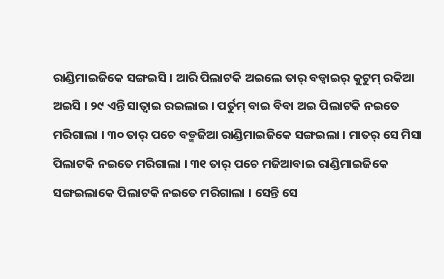ରାଣ୍ଡିମାଇଜିକେ ସଙ୍ଗଇସି । ଆରି ପିଲାଟକି ଅଇଲେ ତାର୍ ବଡ୍ବାଇର୍ କୁଟୁମ୍ ରକିଆ ଅଇସି । ୨୯ ଏନ୍ତି ସାତ୍ବାଇ ରଇଲାଇ । ପର୍ତୁମ୍ ବାଇ ବିବା ଅଇ ପିଲାଟକି ନଇତେ ମରିଗାଲା । ୩୦ ତାର୍ ପଚେ ବଡ୍ମଜିଆ ରାଣ୍ଡିମାଇଜିକେ ସଙ୍ଗଇଲା । ମାତର୍ ସେ ମିସା ପିଲାଟକି ନଇତେ ମରିଗାଲା । ୩୧ ତାର୍ ପଚେ ମଜିଆବାଇ ରାଣ୍ଡିମାଇଜିକେ ସଙ୍ଗଇଲାକେ ପିଲାଟକି ନଇତେ ମରିଗାଲା । ସେନ୍ତି ସେ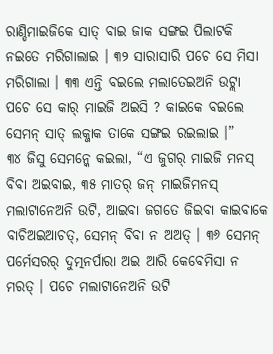ରାଣ୍ଡିମାଇଜିକେ ସାତ୍ ବାଇ ଜାକ ସଙ୍ଗଇ ପିଲାଟକି ନଇତେ ମରିଗାଲାଇ । ୩୨ ସାରାସାରି ପଚେ ସେ ମିସା ମରିଗାଲା । ୩୩ ଏନ୍ତି ବଇଲେ ମଲାତେଇଅନି ଉଟ୍ଲା ପଚେ ସେ କାର୍ ମାଇଜି ଅଇସି ? କାଇକେ ବଇଲେ ସେମନ୍ ସାତ୍ ଲକ୍ଜାକ ତାକେ ସଙ୍ଗଇ ରଇଲାଇ ।”
୩୪ ଜିସୁ ସେମନ୍କେ କଇଲା, “ଏ ଜୁଗର୍ ମାଇଜି ମନସ୍ ବିବା ଅଇବାଇ, ୩୫ ମାତର୍ ଜନ୍ ମାଇଜିମନସ୍ ମଲାଟାନେଅନି ଉଟି, ଆଇବା ଜଗତେ ଜିଇବା କାଇବାକେ ବାଚିଅଇଆଚତ୍, ସେମନ୍ ବିବା ନ ଅଅତ୍ । ୩୬ ସେମନ୍ ପର୍ମେସରର୍ ଦୁତ୍ମନର୍ପାରା ଅଇ ଆରି କେବେମିସା ନ ମରତ୍ । ପଚେ ମଲାଟାନେଅନି ଉଟି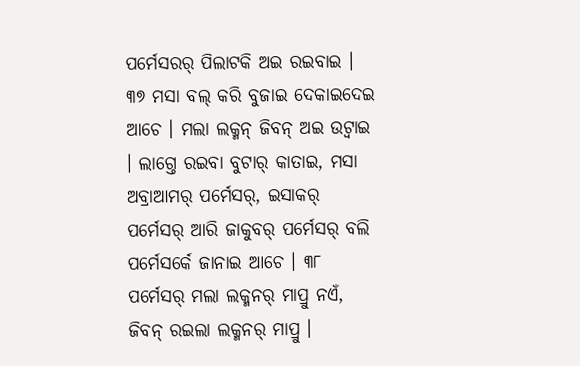ପର୍ମେସରର୍ ପିଲାଟକି ଅଇ ରଇବାଇ । ୩୭ ମସା ବଲ୍ କରି ବୁଜାଇ ଦେକାଇଦେଇ ଆଚେ । ମଲା ଲକ୍ମନ୍ ଜିବନ୍ ଅଇ ଉଟ୍ବାଇ । ଲାଗ୍ତେ ରଇବା ବୁଟାର୍ କାତାଇ, ମସା ଅବ୍ରାଆମର୍ ପର୍ମେସର୍, ଇସାକର୍ ପର୍ମେସର୍ ଆରି ଜାକୁବର୍ ପର୍ମେସର୍ ବଲି ପର୍ମେସର୍କେ ଜାନାଇ ଆଚେ । ୩୮ ପର୍ମେସର୍ ମଲା ଲକ୍ମନର୍ ମାପ୍ରୁ ନଏଁ, ଜିବନ୍ ରଇଲା ଲକ୍ମନର୍ ମାପ୍ରୁ ।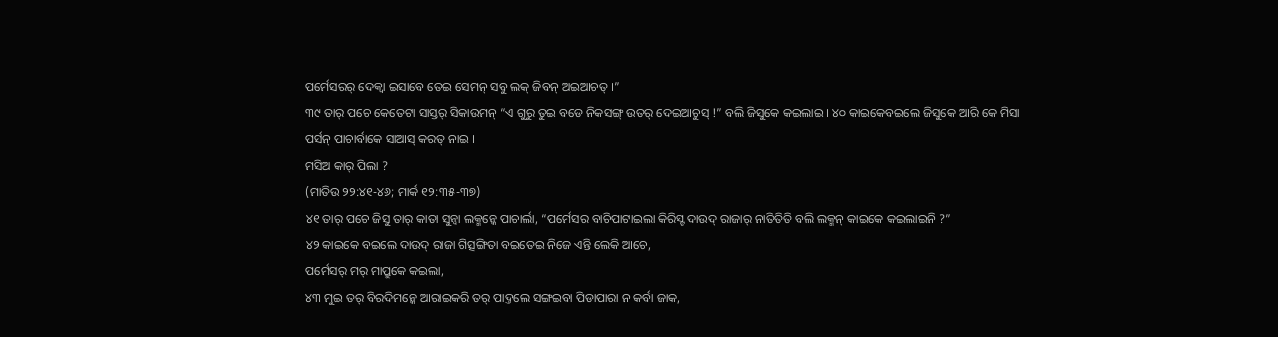ପର୍ମେସରର୍ ଦେକ୍ବା ଇସାବେ ତେଇ ସେମନ୍ ସବୁ ଲକ୍ ଜିବନ୍ ଅଇଆଚତ୍ ।”
୩୯ ତାର୍ ପଚେ କେତେଟା ସାସ୍ତର୍ ସିକାଉମନ୍ “ଏ ଗୁରୁ ତୁଇ ବଡେ ନିକସଙ୍ଗ୍ ଉତର୍ ଦେଇଆଚୁସ୍ !” ବଲି ଜିସୁକେ କଇଲାଇ । ୪୦ କାଇକେବଇଲେ ଜିସୁକେ ଆରି କେ ମିସା ପର୍ସନ୍ ପାଚାର୍ବାକେ ସାଆସ୍ କରତ୍ ନାଇ ।
ମସିଅ କାର୍ ପିଲା ?
(ମାତିଉ ୨୨:୪୧-୪୬; ମାର୍କ ୧୨:୩୫-୩୭)
୪୧ ତାର୍ ପଚେ ଜିସୁ ତାର୍ କାତା ସୁନ୍ବା ଲକ୍ମନ୍କେ ପାଚାର୍ଲା, “ପର୍ମେସର ବାଚିପାଟାଇଲା କିରିସ୍ଟ ଦାଉଦ୍ ରାଜାର୍ ନାତିତିତି ବଲି ଲକ୍ମନ୍ କାଇକେ କଇଲାଇନି ?”
୪୨ କାଇକେ ବଇଲେ ଦାଉଦ୍ ରାଜା ଗିତ୍ସଙ୍ଗିତା ବଇତେଇ ନିଜେ ଏନ୍ତି ଲେକି ଆଚେ,
ପର୍ମେସର୍ ମର୍ ମାପ୍ରୁକେ କଇଲା,
୪୩ ମୁଇ ତର୍ ବିରଦିମନ୍କେ ଆରାଇକରି ତର୍ ପାଦ୍ତଲେ ସଙ୍ଗଇବା ପିଡାପାରା ନ କର୍ବା ଜାକ,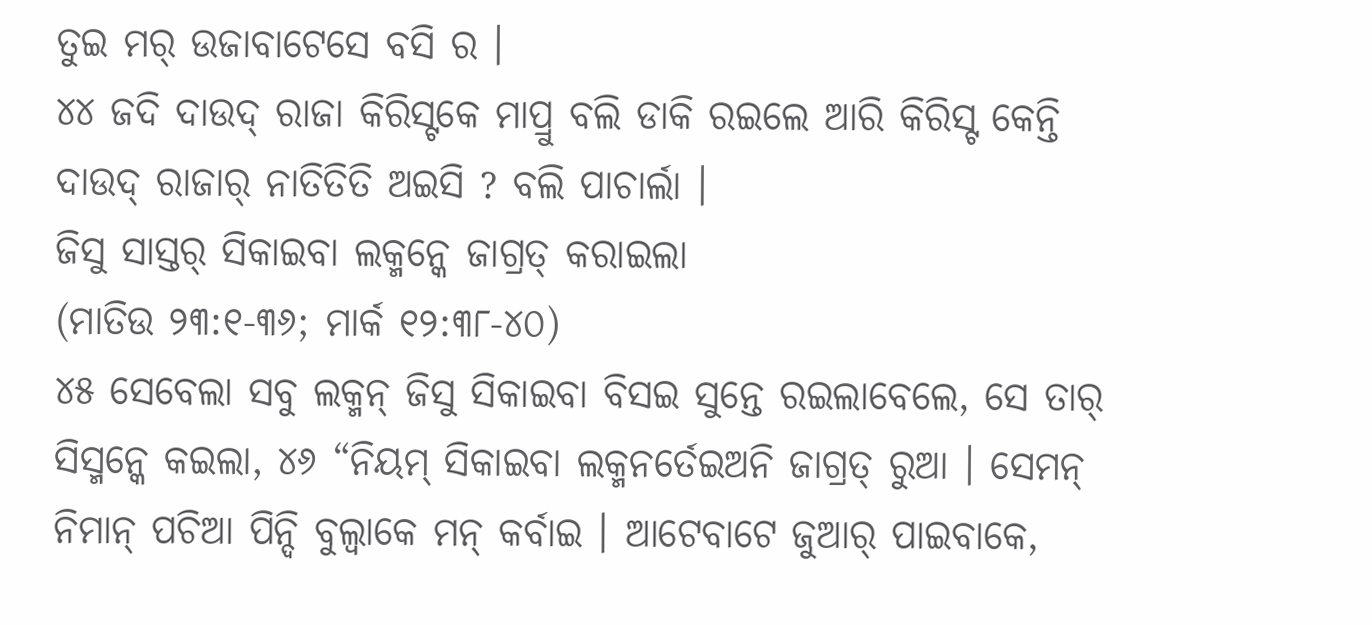ତୁଇ ମର୍ ଉଜାବାଟେସେ ବସି ର ।
୪୪ ଜଦି ଦାଉଦ୍ ରାଜା କିରିସ୍ଟକେ ମାପ୍ରୁ ବଲି ଡାକି ରଇଲେ ଆରି କିରିସ୍ଟ କେନ୍ତି ଦାଉଦ୍ ରାଜାର୍ ନାତିତିତି ଅଇସି ? ବଲି ପାଚାର୍ଲା ।
ଜିସୁ ସାସ୍ତର୍ ସିକାଇବା ଲକ୍ମନ୍କେ ଜାଗ୍ରତ୍ କରାଇଲା
(ମାତିଉ ୨୩:୧-୩୬; ମାର୍କ ୧୨:୩୮-୪୦)
୪୫ ସେବେଲା ସବୁ ଲକ୍ମନ୍ ଜିସୁ ସିକାଇବା ବିସଇ ସୁନ୍ତେ ରଇଲାବେଲେ, ସେ ତାର୍ ସିସ୍ମନ୍କେ କଇଲା, ୪୬ “ନିୟମ୍ ସିକାଇବା ଲକ୍ମନର୍ତେଇଅନି ଜାଗ୍ରତ୍ ରୁଆ । ସେମନ୍ ନିମାନ୍ ପଚିଆ ପିନ୍ଦି ବୁଲ୍ବାକେ ମନ୍ କର୍ବାଇ । ଆଟେବାଟେ ଜୁଆର୍ ପାଇବାକେ,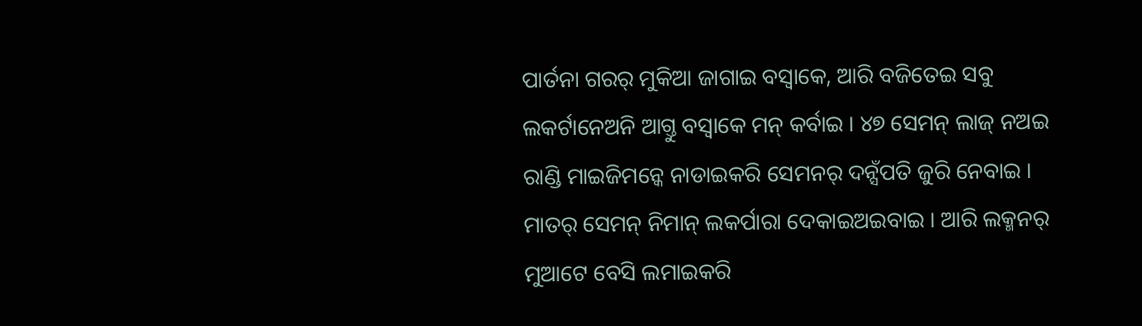ପାର୍ତନା ଗରର୍ ମୁକିଆ ଜାଗାଇ ବସ୍ବାକେ, ଆରି ବଜିତେଇ ସବୁ ଲକର୍ଟାନେଅନି ଆଗ୍ତୁ ବସ୍ବାକେ ମନ୍ କର୍ବାଇ । ୪୭ ସେମନ୍ ଲାଜ୍ ନଅଇ ରାଣ୍ଡି ମାଇଜିମନ୍କେ ନାଡାଇକରି ସେମନର୍ ଦନ୍ସଁପତି ଜୁରି ନେବାଇ । ମାତର୍ ସେମନ୍ ନିମାନ୍ ଲକର୍ପାରା ଦେକାଇଅଇବାଇ । ଆରି ଲକ୍ମନର୍ ମୁଆଟେ ବେସି ଲମାଇକରି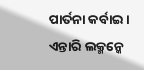ପାର୍ତନା କର୍ବାଇ । ଏନ୍ତାରି ଲକ୍ମନ୍କେ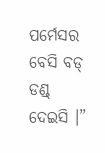ପର୍ମେସର ବେସି ବଡ୍ ଡଣ୍ଡ୍ ଦେଇସି ।”